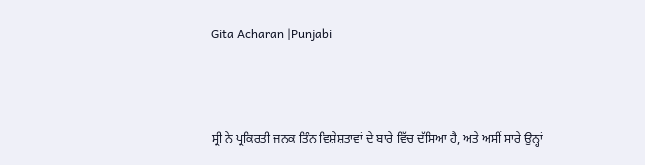Gita Acharan |Punjabi



ਸ੍ਰੀ ਨੇ ਪ੍ਰਕਿਰਤੀ ਜਨਕ ਤਿੰਨ ਵਿਸ਼ੇਸ਼ਤਾਵਾਂ ਦੇ ਬਾਰੇ ਵਿੱਚ ਦੱਸਿਆ ਹੈ, ਅਤੇ ਅਸੀਂ ਸਾਰੇ ਉਨ੍ਹਾਂ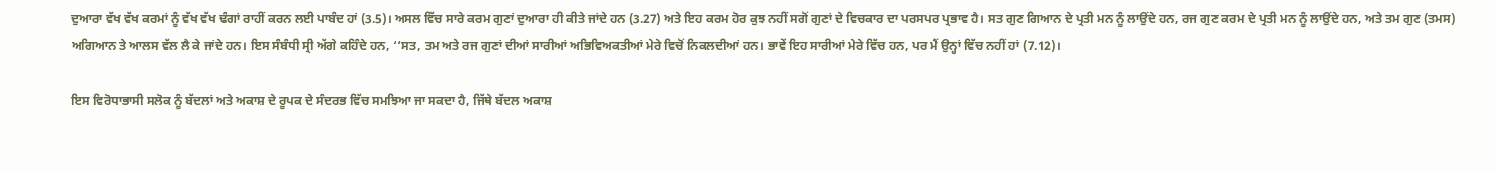ਦੁਆਰਾ ਵੱਖ ਵੱਖ ਕਰਮਾਂ ਨੂੰ ਵੱਖ ਵੱਖ ਢੰਗਾਂ ਰਾਹੀਂ ਕਰਨ ਲਈ ਪਾਬੰਦ ਹਾਂ (3.5)। ਅਸਲ ਵਿੱਚ ਸਾਰੇ ਕਰਮ ਗੁਣਾਂ ਦੁਆਰਾ ਹੀ ਕੀਤੇ ਜਾਂਦੇ ਹਨ (3.27) ਅਤੇ ਇਹ ਕਰਮ ਹੋਰ ਕੁਝ ਨਹੀਂ ਸਗੋਂ ਗੁਣਾਂ ਦੇ ਵਿਚਕਾਰ ਦਾ ਪਰਸਪਰ ਪ੍ਰਭਾਵ ਹੈ। ਸਤ ਗੁਣ ਗਿਆਨ ਦੇ ਪ੍ਰਤੀ ਮਨ ਨੂੰ ਲਾਉਂਦੇ ਹਨ, ਰਜ ਗੁਣ ਕਰਮ ਦੇ ਪ੍ਰਤੀ ਮਨ ਨੂੰ ਲਾਉਂਦੇ ਹਨ, ਅਤੇ ਤਮ ਗੁਣ (ਤਮਸ) ਅਗਿਆਨ ਤੇ ਆਲਸ ਵੱਲ ਲੈ ਕੇ ਜਾਂਦੇ ਹਨ। ਇਸ ਸੰਬੰਧੀ ਸ੍ਰੀ ਅੱਗੇ ਕਹਿੰਦੇ ਹਨ, ‘‘ਸਤ, ਤਮ ਅਤੇ ਰਜ ਗੁਣਾਂ ਦੀਆਂ ਸਾਰੀਆਂ ਅਭਿਵਿਅਕਤੀਆਂ ਮੇਰੇ ਵਿਚੋਂ ਨਿਕਲਦੀਆਂ ਹਨ। ਭਾਵੇਂ ਇਹ ਸਾਰੀਆਂ ਮੇਰੇ ਵਿੱਚ ਹਨ, ਪਰ ਮੈਂ ਉਨ੍ਹਾਂ ਵਿੱਚ ਨਹੀਂ ਹਾਂ (7.12)।

ਇਸ ਵਿਰੋਧਾਭਾਸੀ ਸਲੋਕ ਨੂੰ ਬੱਦਲਾਂ ਅਤੇ ਅਕਾਸ਼ ਦੇ ਰੂਪਕ ਦੇ ਸੰਦਰਭ ਵਿੱਚ ਸਮਝਿਆ ਜਾ ਸਕਦਾ ਹੈ, ਜਿੱਥੇ ਬੱਦਲ ਅਕਾਸ਼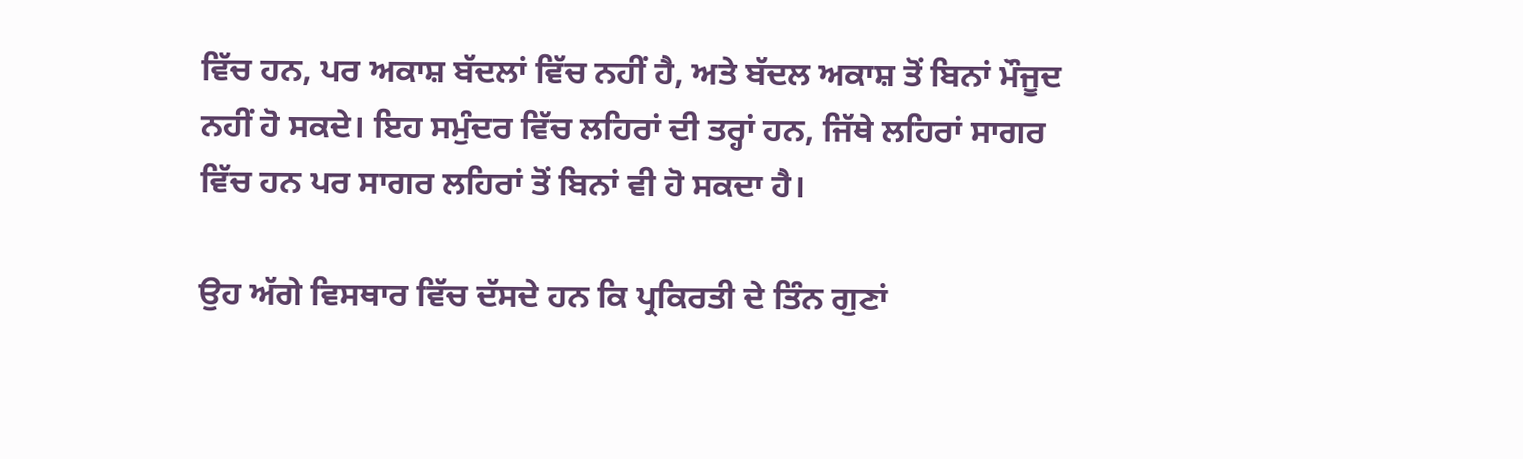ਵਿੱਚ ਹਨ, ਪਰ ਅਕਾਸ਼ ਬੱਦਲਾਂ ਵਿੱਚ ਨਹੀਂ ਹੈ, ਅਤੇ ਬੱਦਲ ਅਕਾਸ਼ ਤੋਂ ਬਿਨਾਂ ਮੌਜੂਦ ਨਹੀਂ ਹੋ ਸਕਦੇ। ਇਹ ਸਮੁੰਦਰ ਵਿੱਚ ਲਹਿਰਾਂ ਦੀ ਤਰ੍ਹਾਂ ਹਨ, ਜਿੱਥੇ ਲਹਿਰਾਂ ਸਾਗਰ ਵਿੱਚ ਹਨ ਪਰ ਸਾਗਰ ਲਹਿਰਾਂ ਤੋਂ ਬਿਨਾਂ ਵੀ ਹੋ ਸਕਦਾ ਹੈ।

ਉਹ ਅੱਗੇ ਵਿਸਥਾਰ ਵਿੱਚ ਦੱਸਦੇ ਹਨ ਕਿ ਪ੍ਰਕਿਰਤੀ ਦੇ ਤਿੰਨ ਗੁਣਾਂ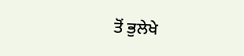ਤੋਂ ਭੁਲੇਖੇ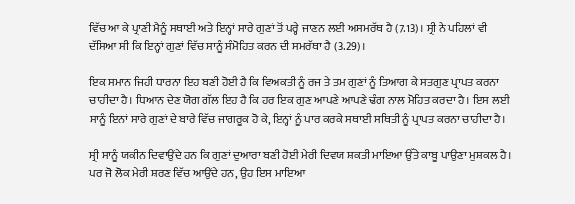ਵਿੱਚ ਆ ਕੇ ਪ੍ਰਾਣੀ ਮੈਨੂੰ ਸਥਾਈ ਅਤੇ ਇਨ੍ਹਾਂ ਸਾਰੇ ਗੁਣਾਂ ਤੋਂ ਪਰ੍ਹੇ ਜਾਣਨ ਲਈ ਅਸਮਰੱਥ ਹੈ (7.13)। ਸ੍ਰੀ ਨੇ ਪਹਿਲਾਂ ਵੀ ਦੱਸਿਆ ਸੀ ਕਿ ਇਨ੍ਹਾਂ ਗੁਣਾਂ ਵਿੱਚ ਸਾਨੂੰ ਸੰਮੋਹਿਤ ਕਰਨ ਦੀ ਸਮਰੱਥਾ ਹੈ (3.29)।

ਇਕ ਸਮਾਨ ਜਿਹੀ ਧਾਰਨਾ ਇਹ ਬਣੀ ਹੋਈ ਹੈ ਕਿ ਵਿਅਕਤੀ ਨੂੰ ਰਜ ਤੇ ਤਮ ਗੁਣਾਂ ਨੂੰ ਤਿਆਗ ਕੇ ਸਤਗੁਣ ਪ੍ਰਾਪਤ ਕਰਨਾ ਚਾਹੀਦਾ ਹੈ। ਧਿਆਨ ਦੇਣ ਯੋਗ ਗੱਲ ਇਹ ਹੈ ਕਿ ਹਰ ਇਕ ਗੁਣ ਆਪਣੇ ਆਪਣੇ ਢੰਗ ਨਾਲ ਮੋਹਿਤ ਕਰਦਾ ਹੈ। ਇਸ ਲਈ ਸਾਨੂੰ ਇਨਾਂ ਸਾਰੇ ਗੁਣਾਂ ਦੇ ਬਾਰੇ ਵਿੱਚ ਜਾਗਰੂਕ ਹੋ ਕੇ, ਇਨ੍ਹਾਂ ਨੂੰ ਪਾਰ ਕਰਕੇ ਸਥਾਈ ਸਥਿਤੀ ਨੂੰ ਪ੍ਰਾਪਤ ਕਰਨਾ ਚਾਹੀਦਾ ਹੈ।

ਸ੍ਰੀ ਸਾਨੂੰ ਯਕੀਨ ਦਿਵਾਉਂਦੇ ਹਨ ਕਿ ਗੁਣਾਂ ਦੁਆਰਾ ਬਣੀ ਹੋਈ ਮੇਰੀ ਦਿਵਯ ਸ਼ਕਤੀ ਮਾਇਆ ਉੱਤੇ ਕਾਬੂ ਪਾਉਣਾ ਮੁਸ਼ਕਲ ਹੈ। ਪਰ ਜੋ ਲੋਕ ਮੇਰੀ ਸ਼ਰਣ ਵਿੱਚ ਆਉਂਦੇ ਹਨ, ਉਹ ਇਸ ਮਾਇਆ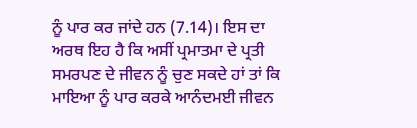ਨੂੰ ਪਾਰ ਕਰ ਜਾਂਦੇ ਹਨ (7.14)। ਇਸ ਦਾ ਅਰਥ ਇਹ ਹੈ ਕਿ ਅਸੀਂ ਪ੍ਰਮਾਤਮਾ ਦੇ ਪ੍ਰਤੀ ਸਮਰਪਣ ਦੇ ਜੀਵਨ ਨੂੰ ਚੁਣ ਸਕਦੇ ਹਾਂ ਤਾਂ ਕਿ ਮਾਇਆ ਨੂੰ ਪਾਰ ਕਰਕੇ ਆਨੰਦਮਈ ਜੀਵਨ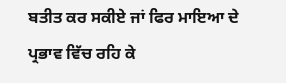ਬਤੀਤ ਕਰ ਸਕੀਏ ਜਾਂ ਫਿਰ ਮਾਇਆ ਦੇ ਪ੍ਰਭਾਵ ਵਿੱਚ ਰਹਿ ਕੇ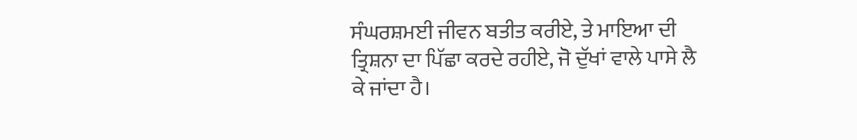ਸੰਘਰਸ਼ਮਈ ਜੀਵਨ ਬਤੀਤ ਕਰੀਏ, ਤੇ ਮਾਇਆ ਦੀ ਤ੍ਰਿਸ਼ਨਾ ਦਾ ਪਿੱਛਾ ਕਰਦੇ ਰਹੀਏ, ਜੋ ਦੁੱਖਾਂ ਵਾਲੇ ਪਾਸੇ ਲੈ ਕੇ ਜਾਂਦਾ ਹੈ।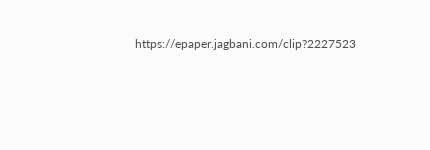https://epaper.jagbani.com/clip?2227523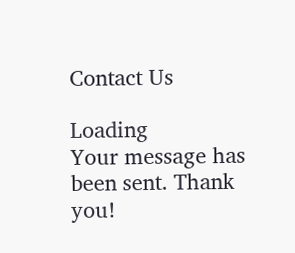Contact Us

Loading
Your message has been sent. Thank you!